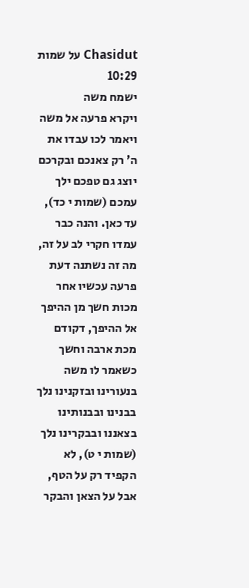Chasidut על שמות 10:29
ישמח משה
ויקרא פרעה אל משה ויאמר לכו עבדו את ה' רק צאנכם ובקרכם יוצג גם טפכם ילך עמכם (שמות י כד), עד כאן. והנה כבר עמדו חקרי לב על זה, מה זה נשתנה דעת פרעה עכשיו אחר מכות חשך מן ההיפך אל ההיפך, דקודם מכת ארבה וחשך כשאמר לו משה בנעורינו ובזקנינו נלך בבנינו ובבנותינו בצאננו ובבקרינו נלך (שמות י ט), לא הקפיד רק על הטף, אבל על הצאן והבקר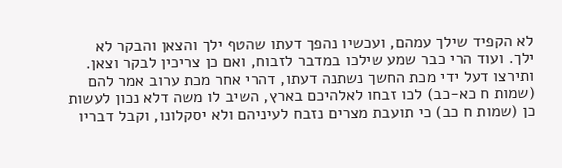לא הקפיד שילך עמהם, ועכשיו נהפך דעתו שהטף ילך והצאן והבקר לא ילך. ועוד הרי כבר שמע שילכו במדבר לזבוח, ואם כן צריכין לבקר וצאן. ותירצו דעל ידי מכת החשך נשתנה דעתו, דהרי אחר מכת ערוב אמר להם (שמות ח כא-כב) לכו זבחו לאלהיכם בארץ, השיב לו משה דלא נכון לעשות כן (שמות ח כב) כי תועבת מצרים נזבח לעיניהם ולא יסקלונו, וקבל דבריו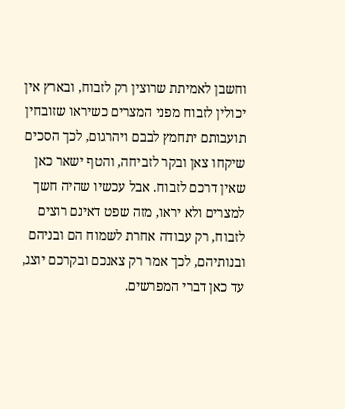וחשבן לאמיתת שרוצין רק לזבוח, ובארץ אין יכולין לזבוח מפני המצרים כשיראו שזובחין תועבותם יתחמץ לבבם ויהרגום, לכך הסכים שיקחו צאן ובקר לזביחה, והטף ישאר כאן שאין דרכם לזבוח. אבל עכשיו שהיה חשך למצרים ולא יראו, מזה שפט דאינם רוצים לזבוח, רק עבודה אחרת לשמוח הם ובניהם ובנותיהם, לכך אמר רק צאנכם ובקרכם יוצג, עד כאן דברי המפרשים.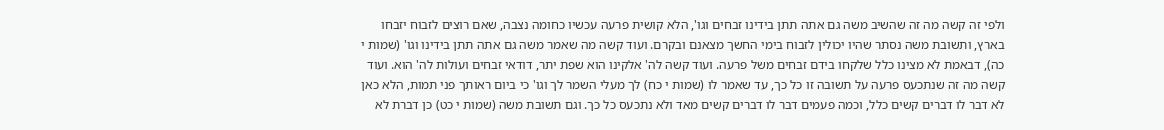ולפי זה קשה מה זה שהשיב משה גם אתה תתן בידינו זבחים וגו', הלא קושית פרעה עכשיו כחומה נצבה, שאם רוצים לזבוח יזבחו בארץ, ותשובת משה נסתר שהיו יכולין לזבוח בימי החשך מצאנם ובקרם. ועוד קשה מה שאמר משה גם אתה תתן בידינו וגו' (שמות י כה), דבאמת לא מצינו כלל שלקחו בידם זבחים משל פרעה. ועוד קשה לה' אלקינו הוא שפת יתר, דודאי זבחים ועולות לה' הוא. ועוד קשה מה זה שנתכעס פרעה על תשובה זו כל כך, עד שאמר לו (שמות י כח) לך מעלי השמר לך וגו' כי ביום ראותך פני תמות, הלא כאן לא דבר לו דברים קשים כלל, וכמה פעמים דבר לו דברים קשים מאד ולא נתכעס כל כך. וגם תשובת משה (שמות י כט) כן דברת לא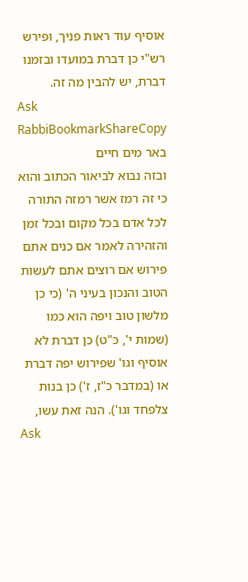אוסיף עוד ראות פניך, ופירש רש"י כן דברת במועדו ובזמנו דברת, יש להבין מה זה.
Ask RabbiBookmarkShareCopy
באר מים חיים
ובזה נבוא לביאור הכתוב והוא כי זה רמז אשר רמזה התורה לכל אדם בכל מקום ובכל זמן והזהירה לאמר אם כנים אתם פירוש אם רוצים אתם לעשות הטוב והנכון בעיני ה' (כי כן מלשון טוב ויפה הוא כמו (שמות י', כ"ט) כן דברת לא אוסיף וגו' שפירוש יפה דברת או (במדבר כ"ז, ז') כן בנות צלפחד וגו'). הנה זאת עשו,
Ask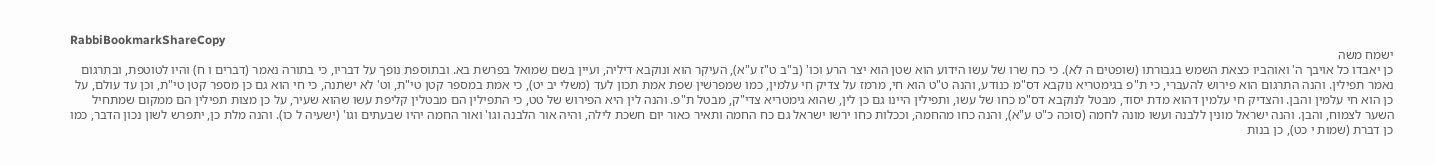RabbiBookmarkShareCopy
ישמח משה
כן יאבדו כל אויבך ה' ואוהביו כצאת השמש בגבורתו (שופטים ה לא). כי כח שרו של עשו הידוע הוא שטן הוא יצר הרע וכו' (ב"ב ט"ז ע"א), העיקר הוא ונוקבא דיליה, ועיין בשם שמואל בפרשת בא. ובתוספת נופך על דבריו, כי בתורה נאמר (דברים ו ח) והיו לטוטפת, ובתרגום נאמר תפילין. והנה התרגום הוא פירוש להעברי, כי ת"פ בגימטריא נוקבא דס"מ כנודע, והנה ט"ט הוא חי, מרמז על צדיק חי עלמין, כמו שמפרשין שפת אמת תכון לעד (משלי יב יט), כי אמת במספר קטן טי"ת, וט' לא ישתנה, כי חי הוא גם כן מספר קטן טי"ת, וכן עד עולם, על כן הוא חי עלמין והבן. והצדיק חי עלמין דהוא מדת יסוד, מבטל לנוקבא דס"מ כחו של עשו, ותפילין היינו גם כן לין, שהוא גימטריא צדי"ק, מבטל ת"פ. והנה לין היא הפירוש של טט, כי התפילין הם מבטלין קליפת עשו שהוא שעיר, על כן מצות תפילין הם ממקום שמתחיל השער לצמוח, והבן. והנה ישראל מונין ללבנה ועשו מונה לחמה (סוכה כ"ט ע"א), והנה כחו מהחמה, וככלות כחו ירשו ישראל גם כח החמה ותאיר כאור יום חשכת לילה, והיה אור הלבנה וגו' ואור החמה יהיו שבעתים וגו' (ישעיה ל כו). והנה מלת כן, יתפרש לשון נכון הדבר, כמו כן דברת (שמות י כט), כן בנות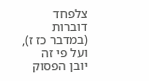צלפחד דוברות (במדבר כז ז), ועל פי זה יובן הפסוק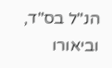הנ"ל בס"ד, וביאורו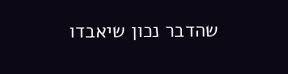שהדבר נכון שיאבדו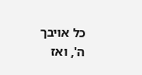כל אויבך ה', ואז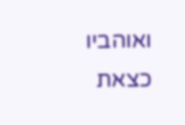ואוהביו כצאת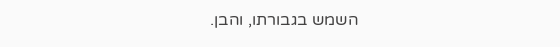השמש בגבורתו, והבן.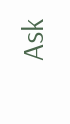Ask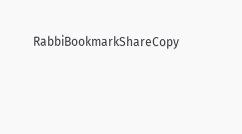RabbiBookmarkShareCopy